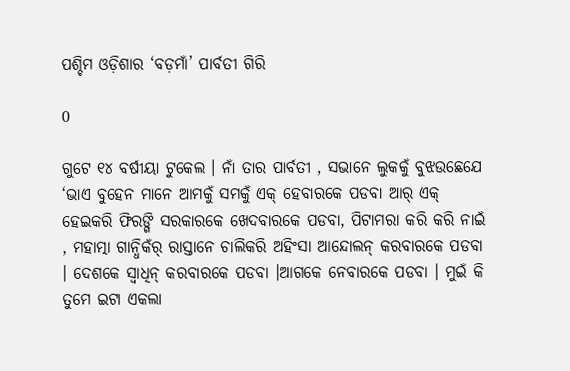ପଶ୍ଚିମ ଓଡ଼ିଶାର ‘ବଡ଼ମାଁ’ ପାର୍ବତୀ ଗିରି

0

ଗୁଟେ ୧୪ ବର୍ଷୀୟା ଟୁକେଲ । ନାଁ ତାର ପାର୍ବତୀ , ସଭାନେ ଲୁକକୁଁ ବୁଝଉଛେଯେ ‘ଭାଏ ବୁହେନ ମାନେ ଆମକୁଁ ସମକୁଁ ଏକ୍ ହେବାରକେ ପଡବା ଆର୍ ଏକ୍ ହେଇକରି ଫିରଙ୍ଗି ସରକାରକେ ଖେଦବାରକେ ପଡବା, ପିଟାମରା କରି କରି ନାଇଁ , ମହାତ୍ମା ଗାନ୍ଧିକଁର୍ ରାସ୍ତାନେ ଚାଲିକରି ଅହିଂସା ଆନ୍ଦୋଲନ୍ କରବାରକେ ପଡବା । ଦେଶକେ ସ୍ୱାଧିନ୍ କରବାରକେ ପଡବା ।ଆଗକେ ନେବାରକେ ପଡବା । ମୁଇଁ କି ତୁମେ ଇଟା ଏକଲା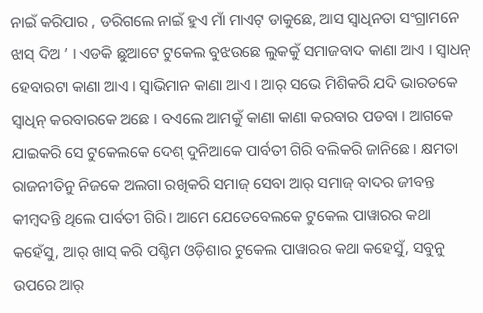ନାଇଁ କରିପାର , ଡରିଗଲେ ନାଇଁ ହୁଏ ମାଁ ମାଏଟ୍ ଡାକୁଛେ, ଆସ ସ୍ୱାଧିନତା ସଂଗ୍ରାମନେ ଝାସ୍ ଦିଅ ’ । ଏଡକି ଛୁଆଟେ ଟୁକେଲ ବୁଝଉଛେ ଲୁକକୁଁ ସମାଜବାଦ କାଣା ଆଏ । ସ୍ୱାଧନ୍ ହେବାରଟା କାଣା ଆଏ । ସ୍ୱାଭିମାନ କାଣା ଆଏ । ଆର୍ ସଭେ ମିଶିକରି ଯଦି ଭାରତକେ ସ୍ୱାଧିନ୍ କରବାରକେ ଅଛେ । ବଏଲେ ଆମକୁଁ କାଣା କାଣା କରବାର ପଡବା । ଆଗକେ ଯାଇକରି ସେ ଟୁକେଲକେ ଦେଶ୍ ଦୁନିଆକେ ପାର୍ବତୀ ଗିରି ବଲିକରି ଜାନିଛେ । କ୍ଷମତା ରାଜନୀତିନୁ ନିଜକେ ଅଲଗା ରଖିକରି ସମାଜ୍ ସେବା ଆର୍ ସମାଜ୍ ବାଦର ଜୀବନ୍ତ କୀମ୍ବଦନ୍ତି ଥିଲେ ପାର୍ବତୀ ଗିରି। ଆମେ ଯେତେବେଲକେ ଟୁକେଲ ପାୱାରର କଥା କହେଁସୁ, ଆର୍ ଖାସ୍ କରି ପଶ୍ଚିମ ଓଡ଼ିଶାର ଟୁକେଲ ପାୱାରର କଥା କହେସୁଁ, ସବୁନୁ ଉପରେ ଆର୍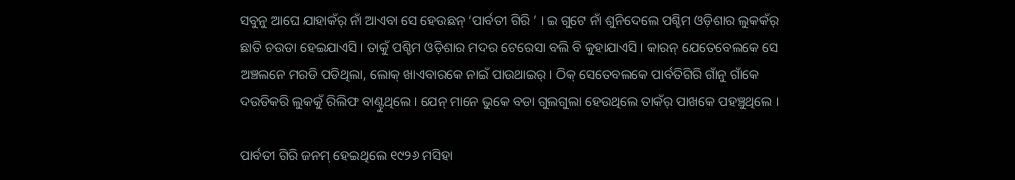ସବୁନୁ ଆଘେ ଯାହାକଁର୍ ନାଁ ଆଏବା ସେ ହେଉଛନ୍ ‘ପାର୍ବତୀ ଗିରି ’ । ଇ ଗୁଟେ ନାଁ ଶୁନିଦେଲେ ପଶ୍ଚିମ ଓଡ଼ିଶାର ଲୁକକଁର୍ ଛାତି ଚଉଡା ହେଇଯାଏସି । ତାକୁଁ ପଶ୍ଚିମ ଓଡ଼ିଶାର ମଦର ଟେରେସା ବଲି ବି କୁହାଯାଏସି । କାରନ୍ ଯେତେବେଲକେ ସେ ଅଞ୍ଚଲନେ ମରଡି ପଡିଥିଲା, ଲୋକ୍ ଖାଏବାରକେ ନାଇଁ ପାଉଥାଇର୍ । ଠିକ୍ ସେତେବଲକେ ପାର୍ବତିଗିରି ଗାଁନୁ ଗାଁକେ ଦଉଡିକରି ଲୁକକୁଁ ରିଲିଫ ବାଣ୍ଟୁଥିଲେ । ଯେନ୍ ମାନେ ଭୁକେ ବଡା ଗୁଲଗୁଲା ହେଉଥିଲେ ତାକଁର୍ ପାଖକେ ପହଞ୍ଚୁଥିଲେ ।

ପାର୍ବତୀ ଗିରି ଜନମ୍ ହେଇଥିଲେ ୧୯୨୬ ମସିହା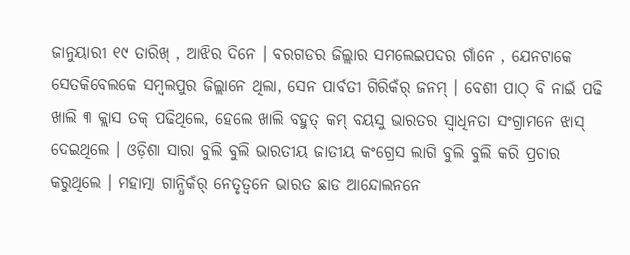ଜାନୁୟାରୀ ୧୯ ତାରିଖ୍ , ଆଝିର ଦିନେ । ବରଗଡର ଜିଲ୍ଲାର ସମଲେଇପଦର ଗାଁନେ , ଯେନଟାକେ ସେତକିବେଲକେ ସମ୍ବଲପୁର ଜିଲ୍ଲାନେ ଥିଲା, ସେନ ପାର୍ବତୀ ଗିରିକଁର୍ ଜନମ୍ । ବେଶୀ ପାଠ୍ ବି ନାଇଁ ପଢି ଖାଲି ୩ କ୍ଲାସ ତକ୍ ପଢିଥିଲେ, ହେଲେ ଖାଲି ବହୁତ୍ କମ୍ ବୟସୁ ଭାରତର ସ୍ୱାଧିନତା ସଂଗ୍ରାମନେ ଝାସ୍ ଦେଇଥିଲେ । ଓଡ଼ିଶା ସାରା ବୁଲି ବୁଲି ଭାରତୀୟ ଜାତୀୟ କଂଗ୍ରେସ ଲାଗି ବୁଲି ବୁଲି କରି ପ୍ରଚାର କରୁଥିଲେ । ମହାତ୍ମା ଗାନ୍ଧିକଁର୍ ନେତୃତ୍ୱନେ ଭାରତ ଛାଡ ଆନ୍ଦୋଲନନେ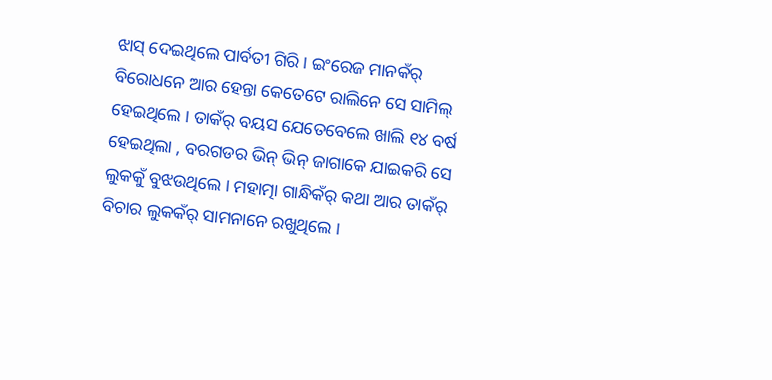ଝାସ୍ ଦେଇଥିଲେ ପାର୍ବତୀ ଗିରି । ଇଂରେଜ ମାନକଁର୍ ବିରୋଧନେ ଆର ହେନ୍ତା କେତେଟେ ରାଲିନେ ସେ ସାମିଲ୍ ହେଇଥିଲେ । ତାକଁର୍ ବୟସ ଯେତେବେଲେ ଖାଲି ୧୪ ବର୍ଷ ହେଇଥିଲା , ବରଗଡର ଭିନ୍ ଭିନ୍ ଜାଗାକେ ଯାଇକରି ସେ ଲୁକକୁଁ ବୁଝଉଥିଲେ । ମହାତ୍ମା ଗାନ୍ଧିକଁର୍ କଥା ଆର ତାକଁର୍ ବିଚାର ଲୁକକଁର୍ ସାମନାନେ ରଖୁଥିଲେ ।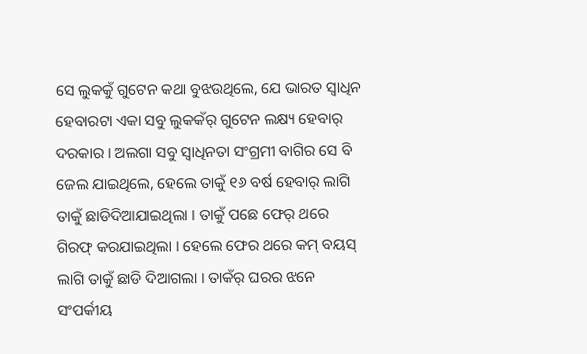ସେ ଲୁକକୁଁ ଗୁଟେନ କଥା ବୁଝଉଥିଲେ, ଯେ ଭାରତ ସ୍ୱାଧିନ ହେବାରଟା ଏକା ସବୁ ଲୁକକଁର୍ ଗୁଟେନ ଲକ୍ଷ୍ୟ ହେବାର୍ ଦରକାର । ଅଲଗା ସବୁ ସ୍ୱାଧିନତା ସଂଗ୍ରମୀ ବାଗିର ସେ ବି ଜେଲ ଯାଇଥିଲେ, ହେଲେ ତାକୁଁ ୧୬ ବର୍ଷ ହେବାର୍ ଲାଗି ତାକୁଁ ଛାଡିଦିଆଯାଇଥିଲା । ତାକୁଁ ପଛେ ଫେର୍ ଥରେ ଗିରଫ୍ କରଯାଇଥିଲା । ହେଲେ ଫେର ଥରେ କମ୍ ବୟସ୍ ଲାଗି ତାକୁଁ ଛାଡି ଦିଆଗଲା । ତାକଁର୍ ଘରର ଝନେ ସଂପର୍କୀୟ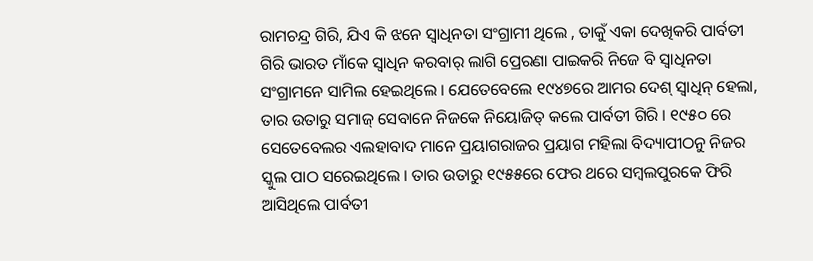ରାମଚନ୍ଦ୍ର ଗିରି, ଯିଏ କି ଝନେ ସ୍ୱାଧିନତା ସଂଗ୍ରାମୀ ଥିଲେ , ତାକୁଁ ଏକା ଦେଖିକରି ପାର୍ବତୀ ଗିରି ଭାରତ ମାଁକେ ସ୍ୱାଧିନ କରବାର୍ ଲାଗି ପ୍ରେରଣା ପାଇକରି ନିଜେ ବି ସ୍ୱାଧିନତା ସଂଗ୍ରାମନେ ସାମିଲ ହେଇଥିଲେ । ଯେତେବେଲେ ୧୯୪୭ରେ ଆମର ଦେଶ୍ ସ୍ୱାଧିନ୍ ହେଲା, ତାର ଉତାରୁ ସମାଜ୍ ସେବାନେ ନିଜକେ ନିୟୋଜିତ୍ କଲେ ପାର୍ବତୀ ଗିରି । ୧୯୫୦ ରେ ସେତେବେଲର ଏଲହାବାଦ ମାନେ ପ୍ରୟାଗରାଜର ପ୍ରୟାଗ ମହିଲା ବିଦ୍ୟାପୀଠନୁ ନିଜର ସ୍କୁଲ ପାଠ ସରେଇଥିଲେ । ତାର ଉତାରୁ ୧୯୫୫ରେ ଫେର ଥରେ ସମ୍ବଲପୁରକେ ଫିରି ଆସିଥିଲେ ପାର୍ବତୀ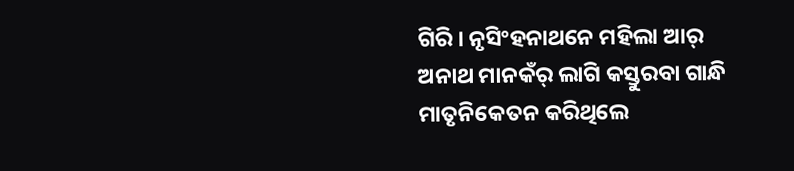ଗିରି । ନୃସିଂହନାଥନେ ମହିଲା ଆର୍ ଅନାଥ ମାନକଁର୍ ଲାଗି କସ୍ତୁରବା ଗାନ୍ଧି ମାତୃନିକେତନ କରିଥିଲେ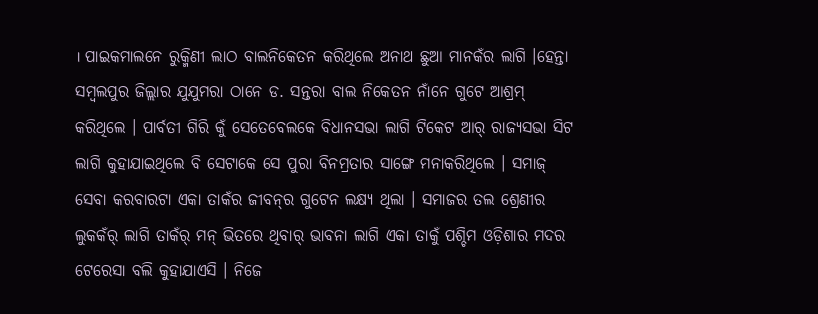। ପାଇକମାଲନେ ରୁକ୍ମିଣୀ ଲାଠ ବାଲନିକେତନ କରିଥିଲେ ଅନାଥ ଛୁଆ ମାନକଁର ଲାଗି ।ହେନ୍ତା ସମ୍ବଲପୁର ଜିଲ୍ଲାର ଯୁଯୁମରା ଠାନେ ଡ. ସନ୍ତରା ବାଲ ନିକେତନ ନାଁନେ ଗୁଟେ ଆଶ୍ରମ୍ କରିଥିଲେ । ପାର୍ବତୀ ଗିରି କୁଁ ସେତେବେଲକେ ବିଧାନସଭା ଲାଗି ଟିକେଟ ଆର୍ ରାଜ୍ୟସଭା ସିଟ ଲାଗି କୁହାଯାଇଥିଲେ ବି ସେଟାକେ ସେ ପୁରା ବିନମ୍ରତାର ସାଙ୍ଗେ ମନାକରିଥିଲେ । ସମାଜ୍ ସେବା କରବାରଟା ଏକା ତାକଁର ଜୀବନ୍‌ର ଗୁଟେନ ଲକ୍ଷ୍ୟ ଥିଲା । ସମାଜର ତଲ ଶ୍ରେଣୀର ଲୁକକଁର୍ ଲାଗି ତାକଁର୍ ମନ୍ ଭିତରେ ଥିବାର୍ ଭାବନା ଲାଗି ଏକା ତାକୁଁ ପଶ୍ଚିମ ଓଡ଼ିଶାର ମଦର ଟେରେସା ବଲି କୁହାଯାଏସି । ନିଜେ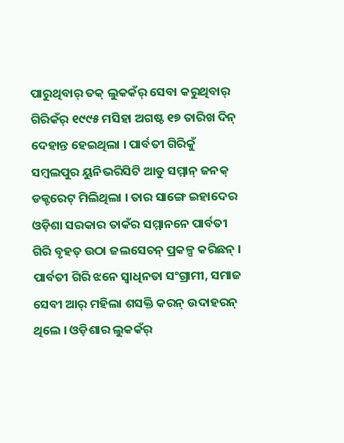ପାରୁଥିବାର୍ ତକ୍ ଲୁକକଁର୍ ସେବା କରୁଥିବାର୍ ଗିରିକଁର୍ ୧୯୯୫ ମସିହା ଅଗଷ୍ଟ ୧୭ ତାରିଖ ଦିନ୍ ଦେହାନ୍ତ ହେଇଥିଲା । ପାର୍ବତୀ ଗିରିକୁଁ ସମ୍ବଲପୁର ୟୁନିଭରିସିଟି ଆଡୁ ସମ୍ମାନ୍ ଜନକ୍ ଡକ୍ଟରେଟ୍ ମିଲିଥିଲା । ତାର ସାଙ୍ଗେ ଇହାଦେର ଓଡ଼ିଶା ସରକାର ତାକଁର ସମ୍ମାନନେ ପାର୍ବତୀ ଗିରି ବୃହତ୍ ଉଠା ଜଲସେଚନ୍ ପ୍ରକଳ୍ପ କରିଛନ୍ । ପାର୍ବତୀ ଗିରି ଝନେ ସ୍ୱାଧିନତା ସଂଗ୍ରାମୀ, ସମାଜ ସେବୀ ଆର୍ ମହିଲା ଶସକ୍ତି କରନ୍ ଉଦାହରନ୍ ଥିଲେ । ଓଡ଼ିଶାର ଲୁକକଁର୍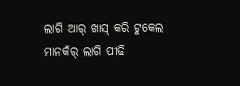ଲାଗି ଆର୍ ଖାସ୍ କରି ଟୁକେଲ ମାନକଁର୍ ଲାଗି ପୀଢି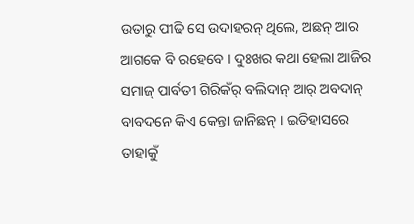ଉତାରୁ ପୀଢି ସେ ଉଦାହରନ୍ ଥିଲେ, ଅଛନ୍ ଆର ଆଗକେ ବି ରହେବେ । ଦୁଃଖର କଥା ହେଲା ଆଜିର ସମାଜ୍ ପାର୍ବତୀ ଗିରିକଁର୍ ବଲିଦାନ୍ ଆର୍ ଅବଦାନ୍ ବାବଦନେ କିଏ କେନ୍ତା ଜାନିଛନ୍ । ଇତିହାସରେ ତାହାକୁଁ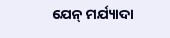ଯେନ୍ ମର୍ଯ୍ୟାଦା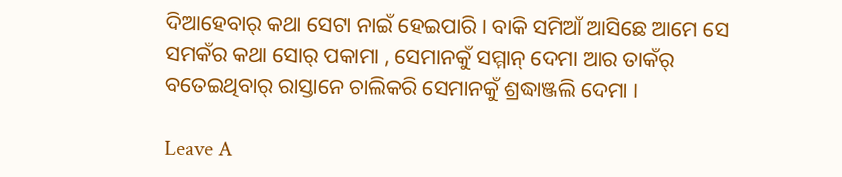ଦିଆହେବାର୍ କଥା ସେଟା ନାଇଁ ହେଇପାରି । ବାକି ସମିଆଁ ଆସିଛେ ଆମେ ସେ ସମକଁର କଥା ସୋର୍ ପକାମା , ସେମାନକୁଁ ସମ୍ମାନ୍ ଦେମା ଆର ତାକଁର୍ ବତେଇଥିବାର୍ ରାସ୍ତାନେ ଚାଲିକରି ସେମାନକୁଁ ଶ୍ରଦ୍ଧାଞ୍ଜଲି ଦେମା ।

Leave A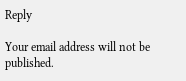Reply

Your email address will not be published.